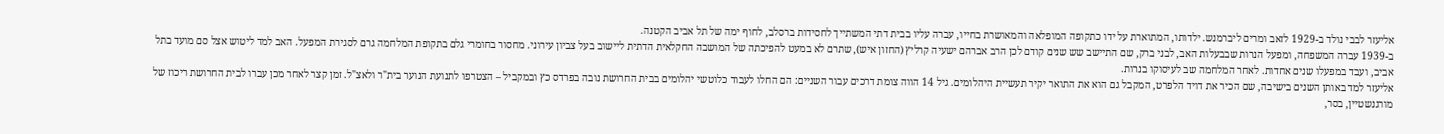אליעזר לבבי נולד ב-1929 לזאב ומרים ליברמנש. ילדותו, המתוארת על ידו כתקופה המופלאה והמאושרת בחייו, עברה עליו בבית דתי המשתייך לחסידות ברסלב, לחוף ימה של תל אביב הקטנה.
ב-1939 עברה המשפחה, ומפעל הנרות שבבעלות האב, לבני ברק, שם התיישב שש שנים קודם לכן הרב אברהם ישעיה קרליץ (החזון איש), שתרם לא במעט להפיכתה של המושבה החקלאית הדתית ליישוב בעל צביון עירוני. מחסור בחומרי גלם בתקופת המלחמה גרם לסגירת המפעל. האב למד ליטוש אצל סם מועד בתל אביב, ועבד במפעלו שנים אחדות. לאחר המלחמה שב לעיסוקו בנרות.
אליעזר למד באותן השנים בישיבה, שם הכיר את דויד הלפרט, המקבל גם הוא את התואר יקיר תעשיית היהלומים. גיל 14 הווה צומת דרכים עבור השניים: הם החלו לעבוד כלוטשי יהלומים בבית החרושת נובה בפרדס כץ ובמקביל – הצטרפו לתנועת הנוער בית"ר ולאצ"ל. זמן קצר לאחר מכן עברו לבית החרושת ריכוז של מורגנשטיין, בסר,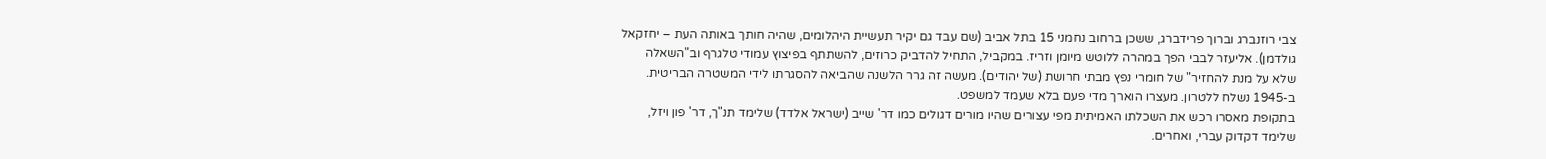צבי רוזנברג וברוך פרידברג, ששכן ברחוב נחמני 15 בתל אביב (שם עבד גם יקיר תעשיית היהלומים, שהיה חותך באותה העת – יחזקאל גולדמן). אליעזר לבבי הפך במהרה ללוטש מיומן וזריז. במקביל, התחיל להדביק כרוזים, להשתתף בפיצוץ עמודי טלגרף וב"השאלה שלא על מנת להחזיר" של חומרי נפץ מבתי חרושת (של יהודים). מעשה זה גרר הלשנה שהביאה להסגרתו לידי המשטרה הבריטית. ב-1945 נשלח ללטרון. מעצרו הוארך מדי פעם בלא שעמד למשפט.
בתקופת מאסרו רכש את השכלתו האמיתית מפי עצורים שהיו מורים דגולים כמו דר' שייב (ישראל אלדד) שלימד תנ"ך, דר' פון ויזל, שלימד דקדוק עברי, ואחרים.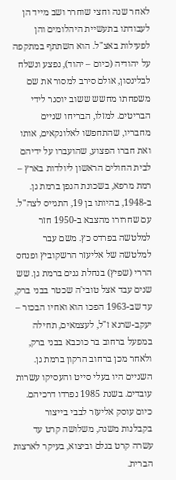לאחר שנה וחצי שוחרר ושב מייד הן לעבודתו בתעשיית היהלומים והן לפעילות באצ"ל. הוא השתתף במתקפה על יהודיה (כיום – יהוד), נפצע ונשלח לבלינסון, אולם סירב למסור את שם משפחתו מחשש ששוב יוסגר לידי הבריטים. למזלו, הבריחו שניים מחבריו, שהתחפשו לאלונקאים, אותו ואת חברו הפצוע, שהועברו על ידיהם לבית החולים הראשון ליולדות בארץ – רמת מרפא, בשכונת הגפן ברמת גן.
ב-1948, בהיותו בן 19, התגייס לצה"ל. עם שחרורו מהצבא ב-1950 חזר למלטשה בפרדס כץ. משם עבר למלטשה של אליעזר הרשקוביץ ופנחס הררי (שפיץ) בנחלת גנים ברמת גן. שש שנים עבד אצל טובי'ה שכטר בבני ברק, עד שב-1963 הפכו הוא ואחיו הבכור – יעקב-שרגא ז"ל, לעצמאים, תחילה במפעל ברחוב בר כוכבא בבני ברק, ולאחר מכן ברחוב הרקון ברמת גן. השניים היו בעלי סייט והעסיקו עשרות עובדים. בשנת 1985 נפרדו דרכיהם. כיום עוסק אליעזר לבבי בייצור בקבלנות משנה, משלושה קרט עד עשרה קרט בגלם וביצוא, בעיקר לארצות הברית.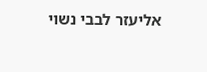אליעזר לבבי נשוי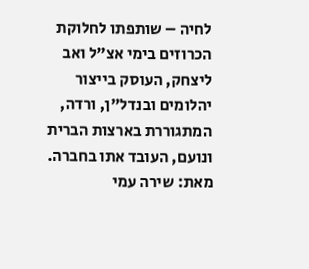לחיה – שותפתו לחלוקת הכרוזים בימי אצ"ל ואב ליצחק, העוסק בייצור יהלומים ובנדל"ן, ורדה, המתגוררת בארצות הברית ונועם, העובד אתו בחברה.
מאת: שירה עמי